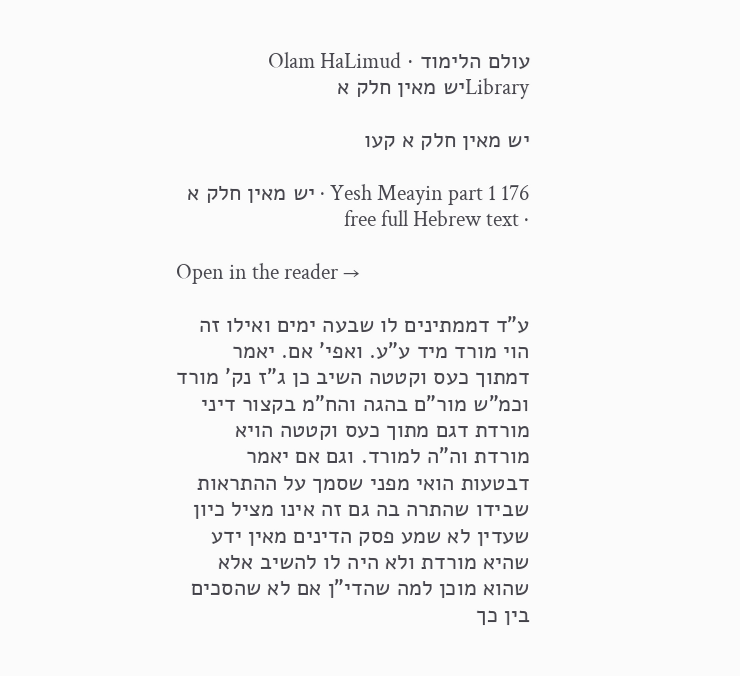עולם הלימוד · Olam HaLimud
Libraryיש מאין חלק א

יש מאין חלק א קעו

Yesh Meayin part 1 176 · יש מאין חלק א · free full Hebrew text

Open in the reader →

ע"ד דממתינים לו שבעה ימים ואילו זה הוי מורד מיד ע"ע. ואפי' אם. יאמר דמתוך כעס וקטטה השיב כן ג"ז נק' מורד וכמ"ש מור"ם בהגה והח"מ בקצור דיני מורדת דגם מתוך כעס וקטטה הויא מורדת וה"ה למורד. וגם אם יאמר דבטעות הואי מפני שסמך על ההתראות שבידו שהתרה בה גם זה אינו מציל כיון שעדין לא שמע פסק הדינים מאין ידע שהיא מורדת ולא היה לו להשיב אלא שהוא מוכן למה שהדי"ן אם לא שהסכים בין כך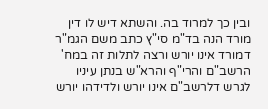ובין כך למרוד בה. והשתא דיש לו דין מורד הנה בד"מ סי"ץ כתב משם הגמ"ר דמורד אינו יורש ורצה לתלות זה במח' הרשב"ם והרי"ף והרא"ש בנתן עיניו לגרש דלרשב"ם אינו יורש ולדידהו יורש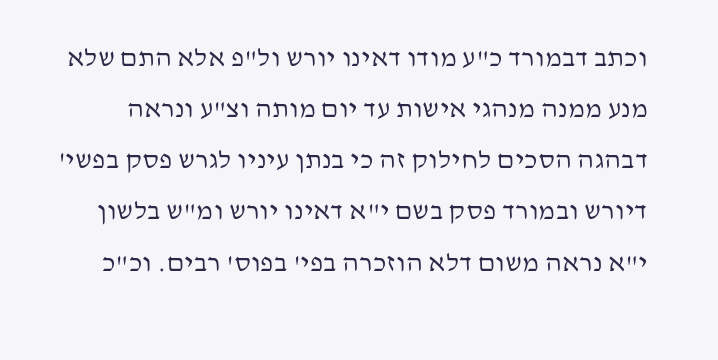וכתב דבמורד כ"ע מודו דאינו יורש ול"פ אלא התם שלא מנע ממנה מנהגי אישות עד יום מותה וצ"ע ונראה דבהגה הסכים לחילוק זה כי בנתן עיניו לגרש פסק בפשי' דיורש ובמורד פסק בשם י"א דאינו יורש ומ"ש בלשון י"א נראה משום דלא הוזכרה בפי' בפוס' רבים. וכ"כ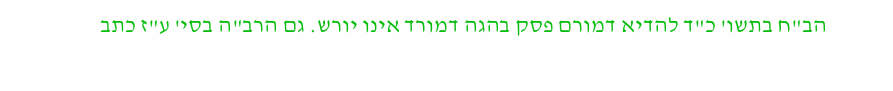הב"ח בתשו' כ"ד להדיא דמורם פסק בהגה דמורד אינו יורש. גם הרב"ה בסי' ע"ז כתב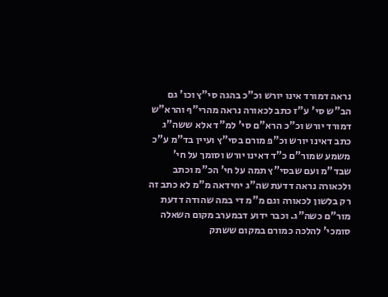נראה דמורד אינו יורש וכ"כ בהגה סי"ץ וכו' גם הב"ש סי' ע"ז כתב לכאורה נראה מהרי"ף והרא"ש דמורד יורש וכ"כ הרא"ם סי' למ"ד אלא ששה"ג כתב דאינו יורש וכ"פ מורם בסי"ץ ועיין בד"מ ע"כ משמע שמור"ם כ"ד דאינו יורש וסומך על חי' שבד"מ ועם שבסי"ץ תמה על חי' הכ"מ וכתב ולכאורה נראה דדעת שה"ג יחידאה מ"מ לא כתב זה רק בלשון לכאורה וגם מ"מ די במה שהודה דדעת מור"ם כשה"ג. וכבר ידוע דבמערב מקום השאלה סומכי' להלכה כמורם במקום ששתק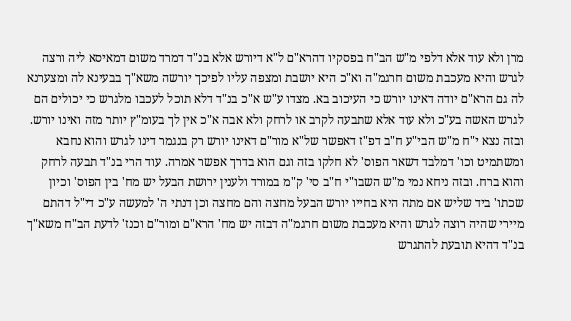מרן ולא עוד אלא דלפי מ"ש הב"ח בפסקיו דהרא"ם ל"א דיורש אלא בנ"ד דמרד משום דמאיסא ליה ורצה לגרש והיא מעכבת משום חרגמ"ה וא"כ היא יושבת ומצפה עליו לפיכך יורשה משא"ך בבעינא לה ומצערנא לה גם הרא"ם יודה דאינו יורש כי העיכוב בא. מצדו ע"ש א"כ בנ"ד דלא תוכל לעכבו מלגרש כי יכולים הם לגרש האשה בע"כ ולא עוד אלא שתבעה לקרב או לרחק ולא אבה א"כ אין לך בעומ"ץ יותר מזה ואינו יורש. ובזה נצא י"ח מ"ש הבי"ע ח"ב דפ"ז דאפשר של"א מור"ם דאינו יורש רק בנגמר דינו לגרש והוא נחבא ומשתמיט וכו' דמלבד דשאר הפוס' לא חלקו בזה וגם הוא בדרך אפשר אמרה. עוד הרי בנ"ד תבעה לרחק והוא ברח. ובזה ניחא נמי מ"ש השבו"י ח"ב סי' ק"מ במורד ולענין ירושת הבעל יש מח' בין הפוס' וכיון שכתו' ביד שליש אם מתה היא בחייו יורש הבעל מחצה והם מחצה וכן דנתי ה' למעשה ע"כ די"ל דהתם מיירי שהיה רוצה לגרש והיא מעכבת משום חרגמ"ה דבזה יש מח' הרא"ם ומור"ם וכנז' לדעת הב"ח משא"ך בנ"ד דהיא תובעת להתגרש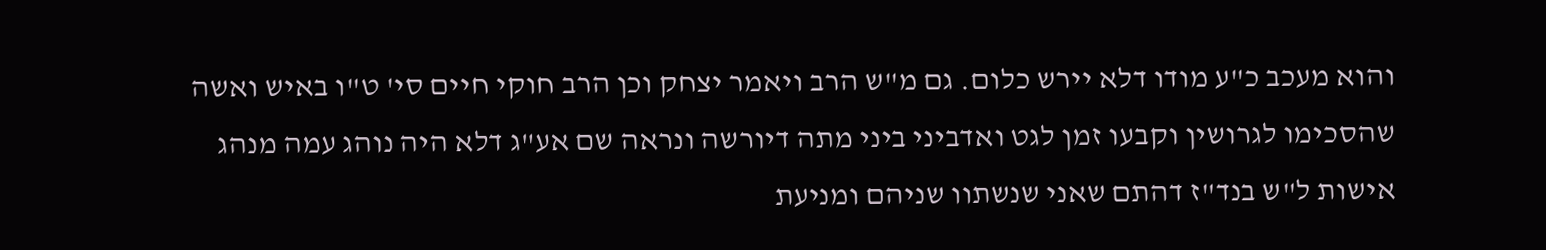והוא מעכב כ"ע מודו דלא יירש כלום. גם מ"ש הרב ויאמר יצחק וכן הרב חוקי חיים סי' ט"ו באיש ואשה שהסכימו לגרושין וקבעו זמן לגט ואדביני ביני מתה דיורשה ונראה שם אע"ג דלא היה נוהג עמה מנהג אישות ל"ש בנד"ז דהתם שאני שנשתוו שניהם ומניעת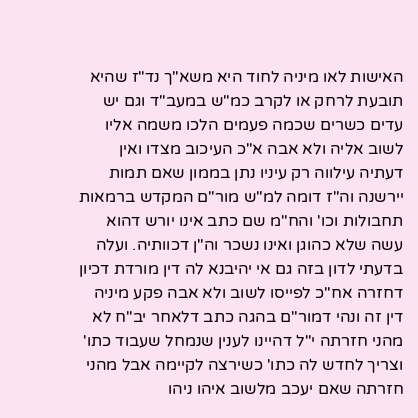האישות לאו מיניה לחוד היא משא"ך נד"ז שהיא תובעת לרחק או לקרב כמ"ש במעב"ד וגם יש עדים כשרים שכמה פעמים הלכו משמה אליו לשוב אליה ולא אבה א"כ העיכוב מצדו ואין דעתיה עילווה רק עיניו נתן בממון שאם תמות יירשנה וה"ז דומה למ"ש מור"ם המקדש ברמאות תחבולות וכו' והח"מ שם כתב אינו יורש דהוא עשה שלא כהוגן ואינו נשכר וה"ן דכוותיה. ועלה בדעתי לדון בזה גם אי יהיבנא לה דין מורדת דכיון דחזרה אח"כ לפייסו לשוב ולא אבה פקע מיניה דין זה ונהי דמור"ם בהגה כתב דלאחר יב"ח לא מהני חזרתה י"ל דהיינו לענין שנמחל שעבוד כתו' וצריך לחדש לה כתו' כשירצה לקיימה אבל מהני חזרתה שאם יעכב מלשוב איהו ניהו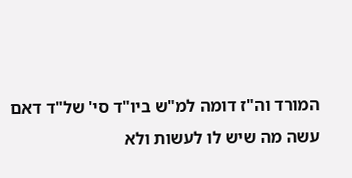המורד וה"ז דומה למ"ש ביו"ד סי' של"ד דאם עשה מה שיש לו לעשות ולא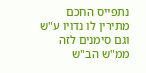נתפייס החכם מתירין לו נדויו ע"ש וגם סימנים לזה ממ"ש הב"ש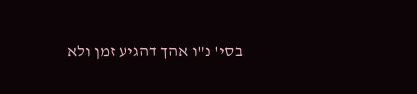בסי' נ"ו אהך דהגיע זמן ולא